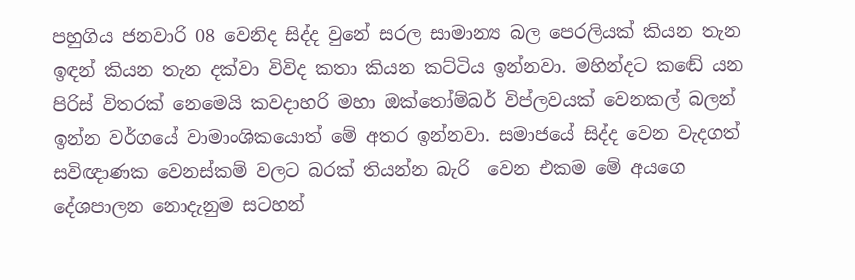පහුගිය ජනවාරි 08 වෙනිද සිද්ද වුනේ සරල සාමාන්‍ය බල පෙරලියක් කියන තැන ඉඳන් කියන තැන දක්වා විවිද කතා කියන කට්ටිය ඉන්නවා. මහින්දට කඬේ යන පිරිස් විතරක් නෙමෙයි කවදාහරි මහා ඔක්තෝම්බර් විප්ලවයක් වෙනකල් බලන් ඉන්න වර්ගයේ වාමාංශිකයොත් මේ අතර ඉන්නවා. සමාජයේ සිද්ද වෙන වැදගත් සවිඥාණක වෙනස්කම් වලට බරක් තියන්න බැරි  වෙන එකම මේ අයගෙ දේශපාලන නොදැනුම සටහන්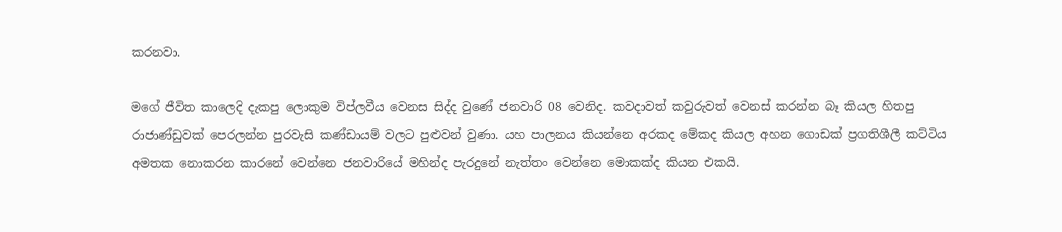කරනවා.

මගේ ජීවිත කාලෙදි දැකපු ලොකුම විප්ලවීය වෙනස සිද්ද වුණේ ජනවාරි 08 වෙනිද. කවදාවත් කවුරුවත් වෙනස් කරන්න බෑ කියල හිතපු රාජාණ්ඩුවක් පෙරලන්න පුරවැසි කණ්ඩායම් වලට පුළුවන් වුණා. යහ පාලනය කියන්නෙ අරකද මේකද කියල අහන ගොඩක් ප්‍රගතිශීලී කට්ටිය අමතක නොකරන කාරනේ වෙන්නෙ ජනවාරියේ මහින්ද පැරදුනේ නැත්තං වෙන්නෙ මොකක්ද කියන එකයි.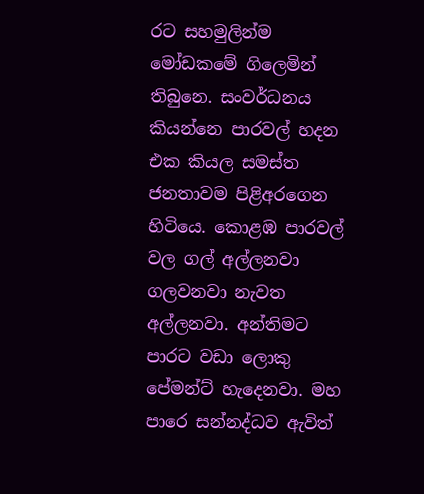රට සහමුලින්ම මෝඩකමේ ගිලෙමින් තිබුනෙ. සංවර්ධනය කියන්නෙ පාරවල් හදන එක කියල සමස්ත ජනතාවම පිළිඅරගෙන හිටියෙ. කොළඹ පාරවල් වල ගල් අල්ලනවා ගලවනවා නැවත අල්ලනවා. අන්තිමට පාරට වඩා ලොකු පේමන්ට් හැදෙනවා. මහ පාරෙ සන්නද්ධව ඇවිත්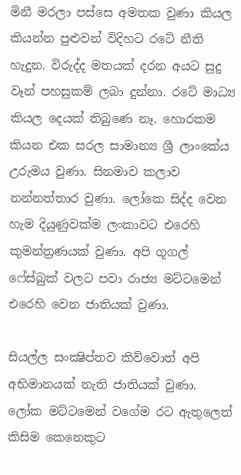මිනී මරලා පස්සෙ අමතක වුණා කියල කියන්න පුළුවන් විදිහට රටේ නීති හැදුන. විරුද්ද මතයක් දරන අයට සුදු වෑන් පහසුකම් ලබා දුන්නා. රටේ මාධ්‍ය කියල දෙයක් තිබුණෙ නෑ. හොරකම කියන එක සරල සාමාන්‍ය ශ්‍රී ලාංකේය උරුමය වුණා. සිනමාව කලාව නන්නත්තාර වුණා. ලෝකෙ සිද්ද වෙන හැම දියුණුවක්ම ලංකාවට එරෙහි කුමන්ත්‍රණයක් වුණා. අපි ගූගල් ෆේස්බුක් වලට පවා රාජ්‍ය මට්ටමෙන් එරෙහි වෙන ජාතියක් වුණා.

සියල්ල සංක්‍ෂිප්තව කිව්වොත් අපි අභිමානයක් නැති ජාතියක් වුණා. ලෝක මට්ටමෙන් වගේම රට ඇතුලෙත් කිසිම කෙනෙකුට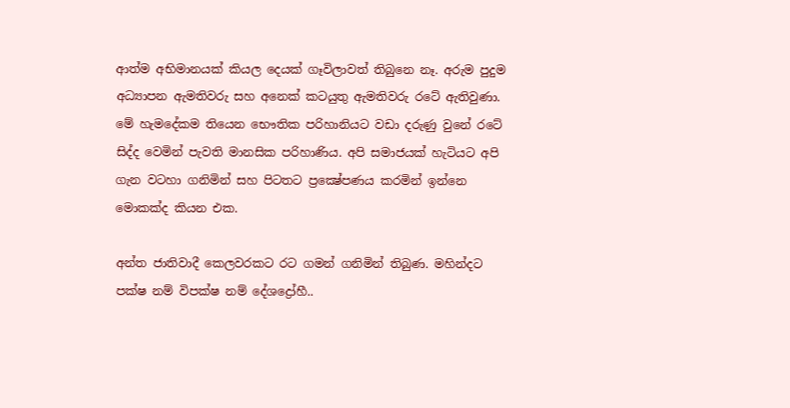ආත්ම අභිමානයක් කියල දෙයක් ගෑවිලාවත් තිබුනෙ නෑ. අරුම පුදුම අධ්‍යාපන ඇමතිවරු සහ අනෙක් කටයුතු ඇමතිවරු රටේ ඇතිවුණා. මේ හැමදේකම තියෙන භෞතික පරිහානියට වඩා දරුණු වුනේ රටේ සිද්ද වෙමින් පැවති මානසික පරිහාණිය. අපි සමාජයක් හැටියට අපි ගැන වටහා ගනිමින් සහ පිටතට ප්‍රක්‍ෂේපණය කරමින් ඉන්නෙ මොකක්ද කියන එක.

අන්ත ජාතිවාදී කෙලවරකට රට ගමන් ගනිමින් තිබුණ. මහින්දට පක්ෂ නම් විපක්ෂ නම් දේශද්‍රෝහී..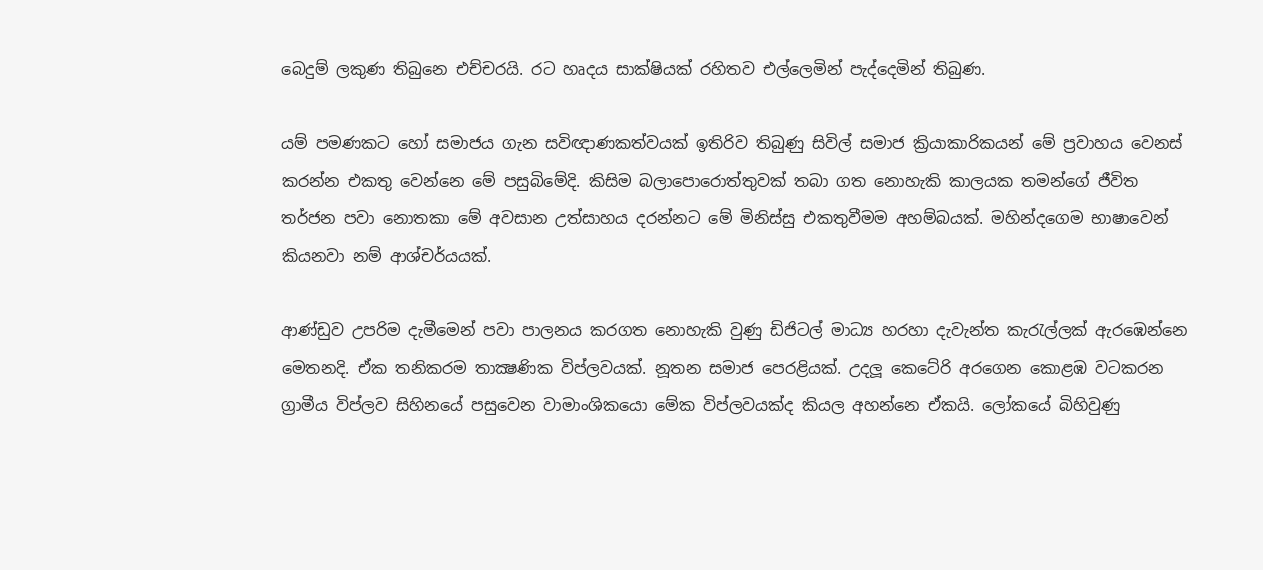බෙදුම් ලකුණ තිබුනෙ එච්චරයි. රට හෘදය සාක්ෂියක් රහිතව එල්ලෙමින් පැද්දෙමින් තිබුණ.

යම් පමණකට හෝ සමාජය ගැන සවිඥාණකත්වයක් ඉතිරිව තිබුණු සිවිල් සමාජ ක්‍රියාකාරිකයන් මේ ප්‍රවාහය වෙනස් කරන්න එකතු වෙන්නෙ මේ පසුබිමේදි. කිසිම බලාපොරොත්තුවක් තබා ගත නොහැකි කාලයක තමන්ගේ ජීවිත තර්ජන පවා නොතකා මේ අවසාන උත්සාහය දරන්නට මේ මිනිස්සු එකතුවීමම අහම්බයක්. මහින්දගෙම භාෂාවෙන් කියනවා නම් ආශ්චර්යයක්.

ආණ්ඩුව උපරිම දැමීමෙන් පවා පාලනය කරගත නොහැකි වුණු ඩිජිටල් මාධ්‍ය හරහා දැවැන්ත කැරැල්ලක් ඇරඹෙන්නෙ මෙතනදි. ඒක තනිකරම තාක්‍ෂණික විප්ලවයක්. නූතන සමාජ පෙරළියක්. උදලූ කෙටේරි අරගෙන කොළඹ වටකරන ග්‍රාමීය විප්ලව සිහිනයේ පසුවෙන වාමාංශිකයො මේක විප්ලවයක්ද කියල අහන්නෙ ඒකයි. ලෝකයේ බිහිවුණු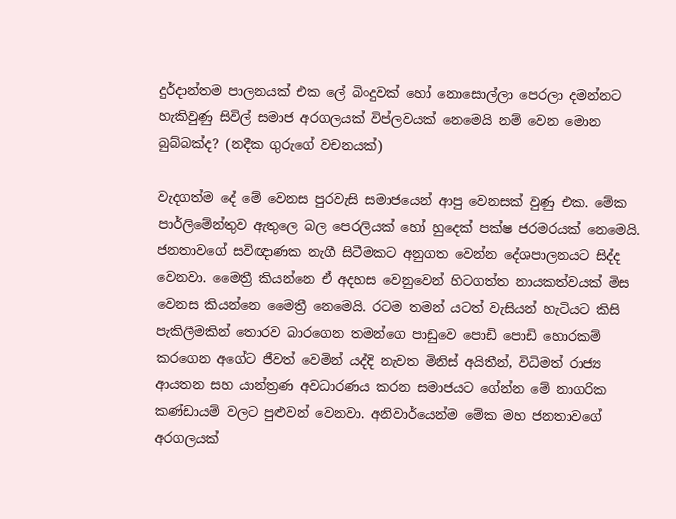දුර්දාන්තම පාලනයක් එක ලේ බිංදුවක් හෝ නොසොල්ලා පෙරලා දමන්නට හැකිවුණු සිවිල් සමාජ අරගලයක් විප්ලවයක් නෙමෙයි නම් වෙන මොන බුබ්බක්ද? (නදීක ගුරුගේ වචනයක්)

වැදගත්ම දේ මේ වෙනස පුරවැසි සමාජයෙන් ආපු වෙනසක් වුණු එක. මේක පාර්ලිමේන්තුව ඇතුලෙ බල පෙරලියක් හෝ හුදෙක් පක්ෂ ජරමරයක් නෙමෙයි. ජනතාවගේ සවිඥාණක නැගී සිටීමකට අනුගත වෙන්න දේශපාලනයට සිද්ද වෙනවා. මෛත්‍රී කියන්නෙ ඒ අදහස වෙනුවෙන් හිටගත්ත නායකත්වයක් මිස වෙනස කියන්නෙ මෛත්‍රී නෙමෙයි. රටම තමන් යටත් වැසියන් හැටියට කිසි පැකිලීමකින් තොරව බාරගෙන තමන්ගෙ පාඩුවෙ පොඩි පොඩි හොරකම් කරගෙන අගේට ජීවත් වෙමින් යද්දි නැවත මිනිස් අයිතීන්, විධිමත් රාජ්‍ය ආයතන සහ යාන්ත්‍රණ අවධාරණය කරන සමාජයට ගේන්න මේ නාගරික කණ්ඩායම් වලට පුළුවන් වෙනවා. අනිවාර්යෙන්ම මේක මහ ජනතාවගේ අරගලයක්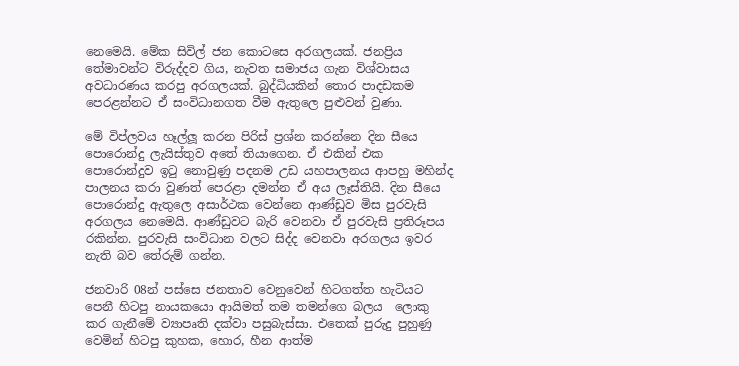නෙමෙයි. මේක සිවිල් ජන කොටසෙ අරගලයක්. ජනප්‍රිය තේමාවන්ට විරුද්දව ගිය, නැවත සමාජය ගැන විශ්වාසය අවධාරණය කරපු අරගලයක්. බුද්ධියකින් තොර පාදඩකම පෙරළන්නට ඒ සංවිධානගත වීම ඇතුලෙ පුළුවන් වුණා.

මේ විප්ලවය හෑල්ලූ කරන පිරිස් ප්‍රශ්න කරන්නෙ දින සීයෙ පොරොන්දු ලැයිස්තුව අතේ තියාගෙන. ඒ එකින් එක පොරොන්දුව ඉටු නොවුණු පදනම උඩ යහපාලනය ආපහු මහින්ද පාලනය කරා වුණත් පෙරළා දමන්න ඒ අය ලෑස්තියි. දින සීයෙ පොරොන්දු ඇතුලෙ අසාර්ථක වෙන්නෙ ආණ්ඩුව මිස පුරවැසි අරගලය නෙමෙයි. ආණ්ඩුවට බැරි වෙනවා ඒ පුරවැසි ප්‍රතිරූපය රකින්න. පුරවැසි සංවිධාන වලට සිද්ද වෙනවා අරගලය ඉවර නැති බව තේරුම් ගන්න.

ජනවාරි 08න් පස්සෙ ජනතාව වෙනුවෙන් හිටගත්ත හැටියට පෙනී හිටපු නායකයො ආයිමත් තම තමන්ගෙ බලය  ලොකු කර ගැනීමේ ව්‍යාපෘති දක්වා පසුබැස්සා. එතෙක් පුරුදු පුහුණු වෙමින් හිටපු කුහක, හොර, හීන ආත්ම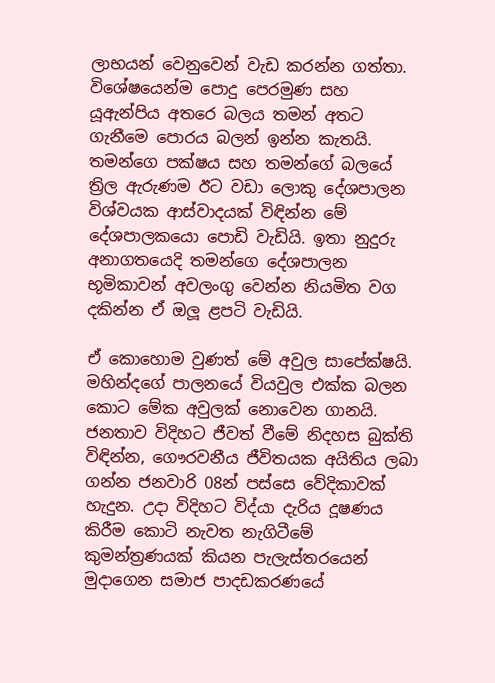ලාභයන් වෙනුවෙන් වැඩ කරන්න ගත්තා. විශේෂයෙන්ම පොදු පෙරමුණ සහ යූඇන්පිය අතරෙ බලය තමන් අතට ගැනීමෙ පොරය බලන් ඉන්න කැතයි. තමන්ගෙ පක්ෂය සහ තමන්ගේ බලයේ ත්‍රිල ඇරුණම ඊට වඩා ලොකු දේශපාලන විශ්වයක ආස්වාදයක් විඳින්න මේ දේශපාලකයො පොඩි වැඩියි. ඉතා නුදුරු අනාගතයෙදි තමන්ගෙ දේශපාලන භූමිකාවන් අවලංගු වෙන්න නියමිත වග දකින්න ඒ ඔලූ ළපටි වැඩියි.

ඒ කොහොම වුණත් මේ අවුල සාපේක්ෂයි. මහින්දගේ පාලනයේ වියවුල එක්ක බලන කොට මේක අවුලක් නොවෙන ගානයි. ජනතාව විදිහට ජීවත් වීමේ නිදහස බුක්ති විඳින්න, ගෞරවනීය ජීවිතයක අයිතිය ලබා ගන්න ජනවාරි 08න් පස්සෙ වේදිකාවක් හැදුන. උදා විදිහට විද්යා දැරිය දූෂණය කිරීම කොටි නැවත නැගිටීමේ කුමන්ත්‍රණයක් කියන පැලැස්තරයෙන් මුදාගෙන සමාජ පාදඩකරණයේ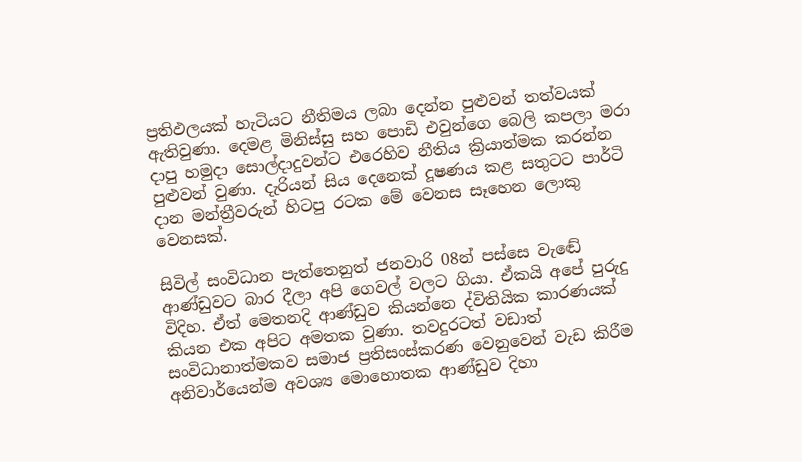ප්‍රතිඵලයක් හැටියට නීතිමය ලබා දෙන්න පුළුවන් තත්වයක් ඇතිවුණා. දෙමළ මිනිස්සු සහ පොඩි එවුන්ගෙ බෙලි කපලා මරා දාපු හමුදා සොල්දාදුවන්ට එරෙහිව නීතිය ක්‍රියාත්මක කරන්න පුළුවන් වුණා. දැරියන් සිය දෙනෙක් දූෂණය කළ සතුටට පාර්ටි දාන මන්ත්‍රීවරුන් හිටපු රටක මේ වෙනස සෑහෙන ලොකු වෙනසක්.

සිවිල් සංවිධාන පැත්තෙනුත් ජනවාරි 08න් පස්සෙ වැඬේ ආණ්ඩුවට බාර දීලා අපි ගෙවල් වලට ගියා. ඒකයි අපේ පුරුදු විදිහ. ඒත් මෙතනදි ආණ්ඩුව කියන්නෙ ද්විතියික කාරණයක් කියන එක අපිට අමතක වුණා. තවදුරටත් වඩාත් සංවිධානාත්මකව සමාජ ප්‍රතිසංස්කරණ වෙනුවෙන් වැඩ කිරීම අනිවාර්යෙන්ම අවශ්‍ය මොහොතක ආණ්ඩුව දිහා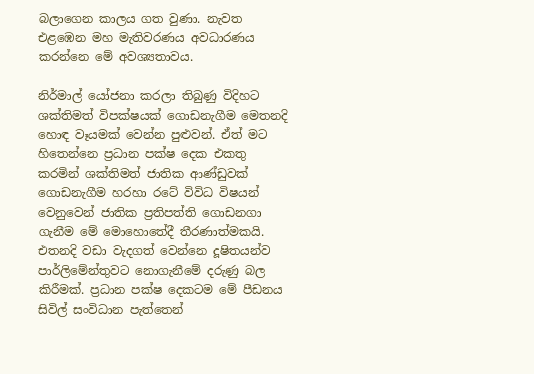බලාගෙන කාලය ගත වුණා. නැවත එළඹෙන මහ මැතිවරණය අවධාරණය කරන්නෙ මේ අවශ්‍යතාවය.

නිර්මාල් යෝජනා කරලා තිබුණු විදිහට ශක්තිමත් විපක්ෂයක් ගොඩනැගීම මෙතනදි හොඳ වෑයමක් වෙන්න පුළුවන්. ඒත් මට හිතෙන්නෙ ප්‍රධාන පක්ෂ දෙක එකතු කරමින් ශක්තිමත් ජාතික ආණ්ඩුවක් ගොඩනැගීම හරහා රටේ විවිධ විෂයන් වෙනුවෙන් ජාතික ප්‍රතිපත්ති ගොඩනගා ගැනීම මේ මොහොතේදී තීරණාත්මකයි. එතනදි වඩා වැදගත් වෙන්නෙ දූෂිතයන්ව පාර්ලිමේන්තුවට නොගැනීමේ දරුණු බල කිරීමක්. ප්‍රධාන පක්ෂ දෙකටම මේ පීඩනය සිවිල් සංවිධාන පැත්තෙන්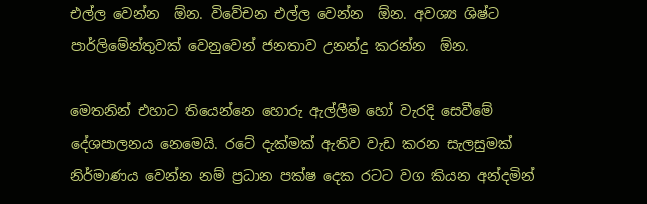එල්ල වෙන්න  ඕන. විවේචන එල්ල වෙන්න  ඕන. අවශ්‍ය ශිෂ්ට පාර්ලිමේන්තුවක් වෙනුවෙන් ජනතාව උනන්දු කරන්න  ඕන.

මෙතනින් එහාට තියෙන්නෙ හොරු ඇල්ලීම හෝ වැරදි සෙවීමේ දේශපාලනය නෙමෙයි. රටේ දැක්මක් ඇතිව වැඩ කරන සැලසුමක් නිර්මාණය වෙන්න නම් ප්‍රධාන පක්ෂ දෙක රටට වග කියන අන්දමින්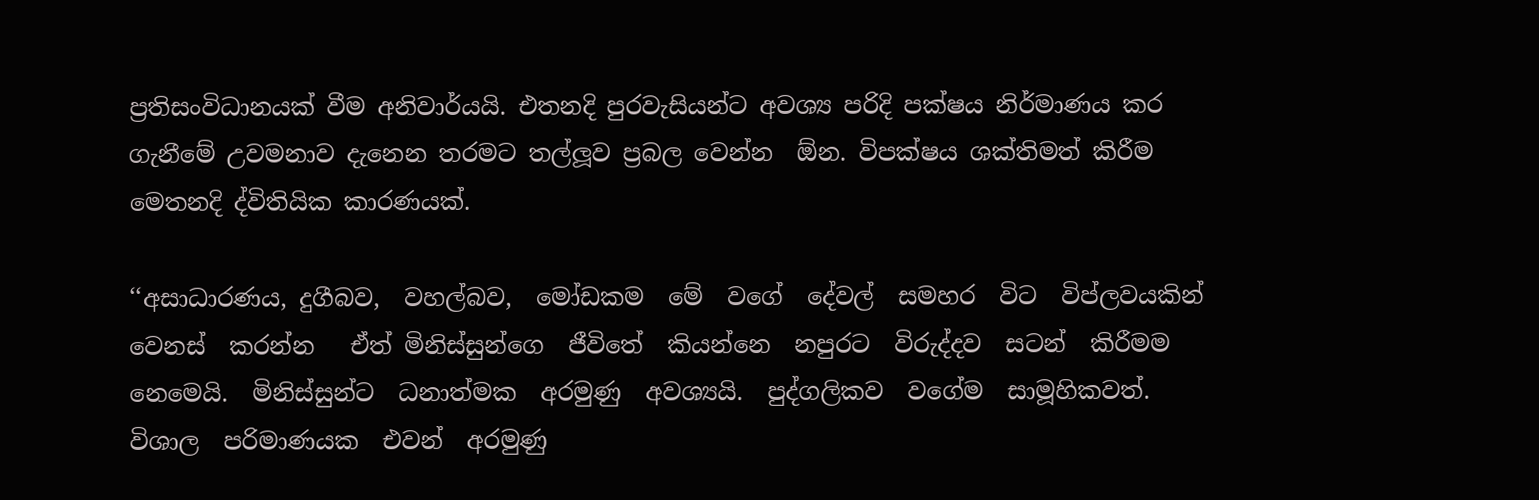ප්‍රතිසංවිධානයක් වීම අනිවාර්යයි. එතනදි පුරවැසියන්ට අවශ්‍ය පරිදි පක්ෂය නිර්මාණය කර ගැනීමේ උවමනාව දැනෙන තරමට තල්ලූව ප්‍රබල වෙන්න  ඕන. විපක්ෂය ශක්තිමත් කිරීම මෙතනදි ද්විතියික කාරණයක්.

‘‘අසාධාරණය, දුගීබව,  වහල්බව,  මෝඩකම  මේ  වගේ  දේවල්  සමහර  විට  විප්ලවයකින්  වෙනස්  කරන්න   ඒත් මිනිස්සුන්ගෙ  ජීවිතේ  කියන්නෙ  නපුරට  විරුද්දව  සටන්  කිරීමම  නෙමෙයි.  මිනිස්සුන්ට  ධනාත්මක  අරමුණු  අවශ්‍යයි.  පුද්ගලිකව  වගේම  සාමූහිකවත්.  විශාල  පරිමාණයක  එවන්  අරමුණු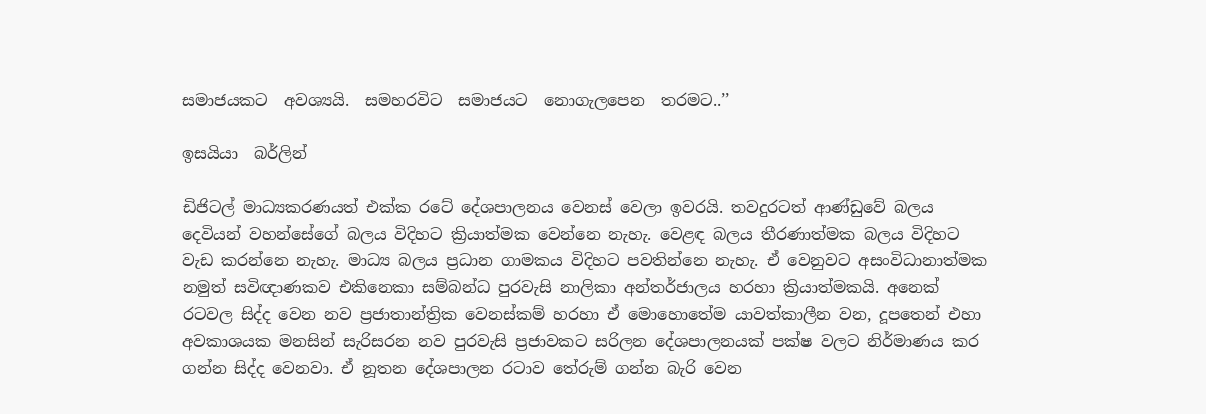සමාජයකට  අවශ්‍යයි.  සමහරවිට  සමාජයට  නොගැලපෙන  තරමට..’’

ඉසයියා  බර්ලින්

ඩිජිටල් මාධ්‍යකරණයත් එක්ක රටේ දේශපාලනය වෙනස් වෙලා ඉවරයි. තවදුරටත් ආණ්ඩුවේ බලය දෙවියන් වහන්සේගේ බලය විදිහට ක්‍රියාත්මක වෙන්නෙ නැහැ. වෙළඳ බලය තීරණාත්මක බලය විදිහට වැඩ කරන්නෙ නැහැ. මාධ්‍ය බලය ප්‍රධාන ගාමකය විදිහට පවතින්නෙ නැහැ. ඒ වෙනුවට අසංවිධානාත්මක නමුත් සවිඥාණකව එකිනෙකා සම්බන්ධ පුරවැසි නාලිකා අන්තර්ජාලය හරහා ක්‍රියාත්මකයි. අනෙක් රටවල සිද්ද වෙන නව ප්‍රජාතාන්ත්‍රික වෙනස්කම් හරහා ඒ මොහොතේම යාවත්කාලීන වන, දූපතෙන් එහා අවකාශයක මනසින් සැරිසරන නව පුරවැසි ප්‍රජාවකට සරිලන දේශපාලනයක් පක්ෂ වලට නිර්මාණය කර ගන්න සිද්ද වෙනවා. ඒ නූතන දේශපාලන රටාව තේරුම් ගන්න බැරි වෙන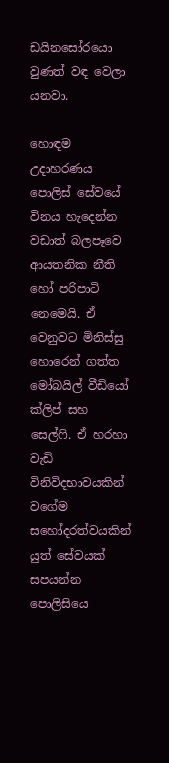ඩයිනසෝරයො වුණත් වඳ වෙලා යනවා.

හොඳම උදාහරණය පොලිස් සේවයේ විනය හැදෙන්න වඩාත් බලපෑවෙ ආයතනික නීති හෝ පරිපාටි නෙමෙයි. ඒ වෙනුවට මිනිස්සු හොරෙන් ගත්ත මෝබයිල් වීඩියෝ ක්ලිප් සහ සෙල්ෆි. ඒ හරහා වැඩි විනිවිදභාවයකින් වගේම සහෝදරත්වයකින් යුත් සේවයක් සපයන්න පොලිසියෙ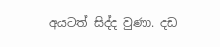අයටත් සිද්ද වුණා. දඩ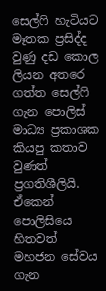සෙල්ෆි හැටියට මෑතක ප්‍රසිද්ද වුණු දඩ කොල ලියන අතරෙ ගත්ත සෙල්ෆි ගැන පොලිස් මාධ්‍ය ප්‍රකාශක කියපු කතාව වුණත් ප්‍රගතිශීලියි. ඒකෙන් පොලිසියෙ හිතවත් මහජන සේවය ගැන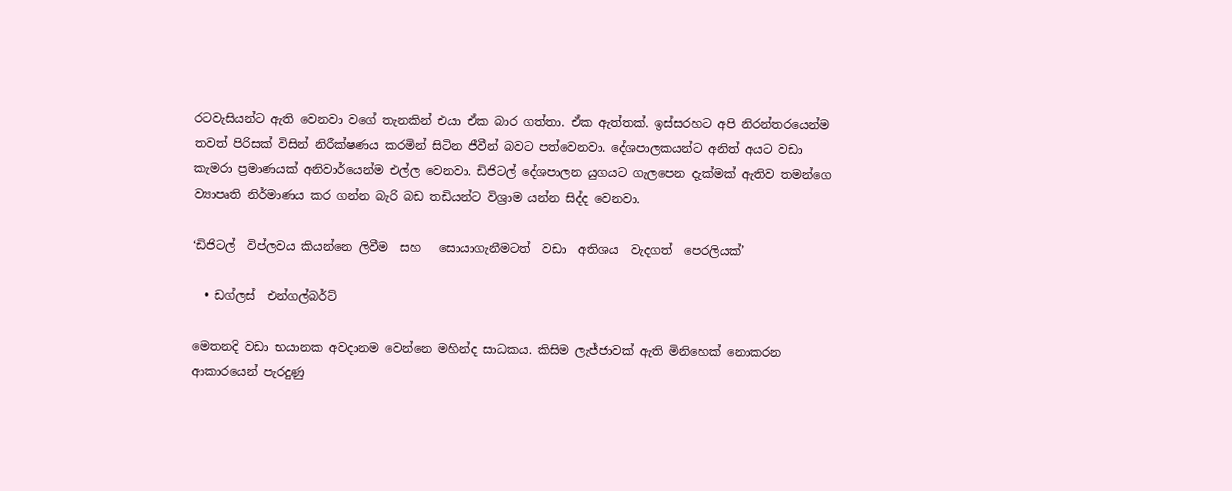රටවැසියන්ට ඇති වෙනවා වගේ තැනකින් එයා ඒක බාර ගත්තා. ඒක ඇත්තක්. ඉස්සරහට අපි නිරන්තරයෙන්ම තවත් පිරිසක් විසින් නිරීක්ෂණය කරමින් සිටින ජීවීන් බවට පත්වෙනවා. දේශපාලකයන්ට අනිත් අයට වඩා කැමරා ප්‍රමාණයක් අනිවාර්යෙන්ම එල්ල වෙනවා. ඩිජිටල් දේශපාලන යුගයට ගැලපෙන දැක්මක් ඇතිව තමන්ගෙ ව්‍යාපෘති නිර්මාණය කර ගන්න බැරි බඩ තඩියන්ට විශ්‍රාම යන්න සිද්ද වෙනවා.

‘ඩිජිටල්  විප්ලවය කියන්නෙ ලිවීම  සහ   සොයාගැනීමටත්  වඩා  අතිශය  වැදගත්  පෙරලියක්’

  • ඩග්ලස්  එන්ගල්බර්ට්

මෙතනදි වඩා භයානක අවදානම වෙන්නෙ මහින්ද සාධකය. කිසිම ලැජ්ජාවක් ඇති මිනිහෙක් නොකරන ආකාරයෙන් පැරදුණු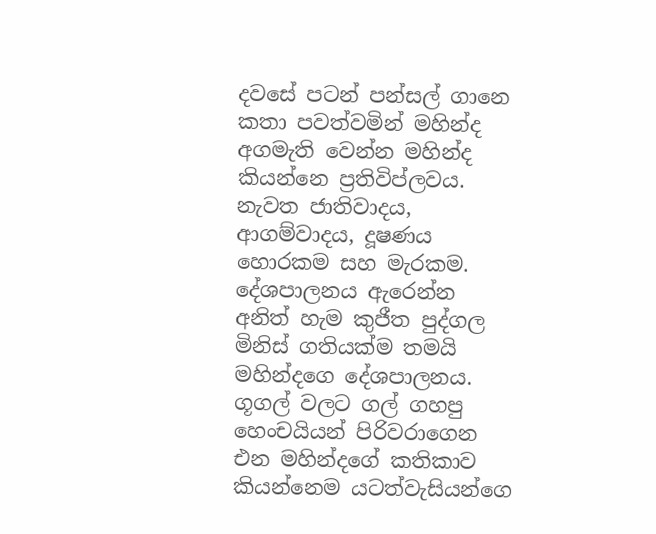දවසේ පටන් පන්සල් ගානෙ කතා පවත්වමින් මහින්ද අගමැති වෙන්න මහින්ද කියන්නෙ ප්‍රතිවිප්ලවය. නැවත ජාතිවාදය, ආගම්වාදය, දූෂණය හොරකම සහ මැරකම. දේශපාලනය ඇරෙන්න අනිත් හැම කුජීත පුද්ගල මිනිස් ගතියක්ම තමයි මහින්දගෙ දේශපාලනය. ගූගල් වලට ගල් ගහපු හෙංචයියන් පිරිවරාගෙන එන මහින්දගේ කතිකාව කියන්නෙම යටත්වැසියන්ගෙ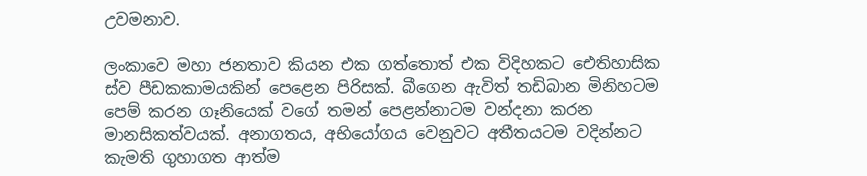උවමනාව.

ලංකාවෙ මහා ජනතාව කියන එක ගත්තොත් එක විදිහකට ඓතිහාසික ස්ව පීඩකකාමයකින් පෙළෙන පිරිසක්. බීගෙන ඇවිත් තඩිබාන මිනිහටම පෙම් කරන ගෑනියෙක් වගේ තමන් පෙළන්නාටම වන්දනා කරන මානසිකත්වයක්. අනාගතය, අභියෝගය වෙනුවට අතීතයටම වදින්නට කැමති ගුහාගත ආත්ම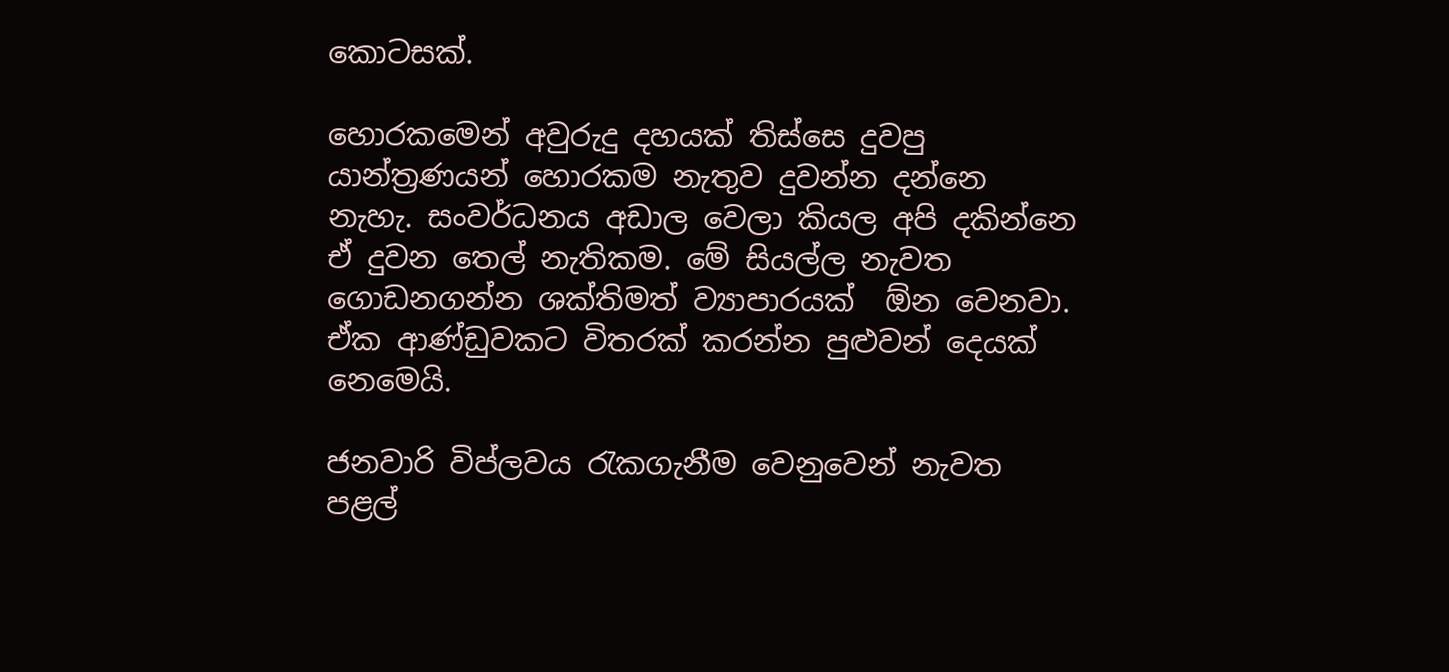කොටසක්.

හොරකමෙන් අවුරුදු දහයක් තිස්සෙ දුවපු යාන්ත්‍රණයන් හොරකම නැතුව දුවන්න දන්නෙ නැහැ. සංවර්ධනය අඩාල වෙලා කියල අපි දකින්නෙ ඒ දුවන තෙල් නැතිකම. මේ සියල්ල නැවත ගොඩනගන්න ශක්තිමත් ව්‍යාපාරයක්  ඕන වෙනවා. ඒක ආණ්ඩුවකට විතරක් කරන්න පුළුවන් දෙයක් නෙමෙයි.

ජනවාරි විප්ලවය රැකගැනීම වෙනුවෙන් නැවත පළල්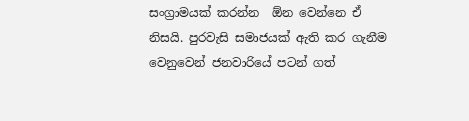සංග්‍රාමයක් කරන්න  ඕන වෙන්නෙ ඒ නිසයි. පුරවැසි සමාජයක් ඇති කර ගැනීම වෙනුවෙන් ජනවාරියේ පටන් ගත්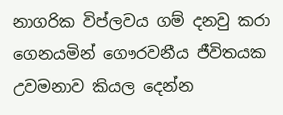නාගරික විප්ලවය ගම් දනවු කරා ගෙනයමින් ගෞරවනීය ජීවිතයක උවමනාව කියල දෙන්න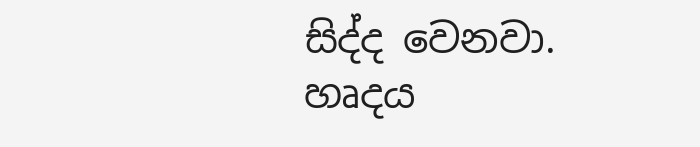සිද්ද වෙනවා. හෘදය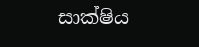සාක්ෂිය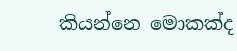කියන්නෙ මොකක්ද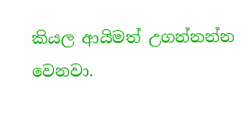කියල ආයිමත් උගන්නන්න වෙනවා.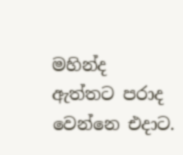මහින්ද ඇත්තට පරාද වෙන්නෙ එදාට.